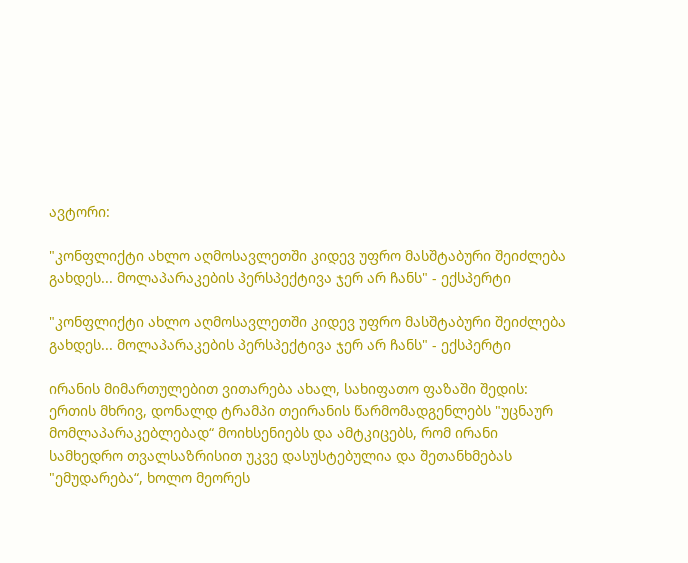ავტორი:

"კონფლიქტი ახლო აღმოსავლეთში კიდევ უფრო მასშტაბური შეიძლება გახდეს... მოლაპარაკების პერსპექტივა ჯერ არ ჩანს" - ექსპერტი

"კონფლიქტი ახლო აღმოსავლეთში კიდევ უფრო მასშტაბური შეიძლება გახდეს... მოლაპარაკების პერსპექტივა ჯერ არ ჩანს" - ექსპერტი

ირანის მიმართულებით ვითარება ახალ, სახიფათო ფაზაში შედის: ერთის მხრივ, დონალდ ტრამპი თეირანის წარმომადგენლებს "უცნაურ მომლაპარაკებლებად“ მოიხსენიებს და ამტკიცებს, რომ ირანი სამხედრო თვალსაზრისით უკვე დასუსტებულია და შეთანხმებას "ემუდარება“, ხოლო მეორეს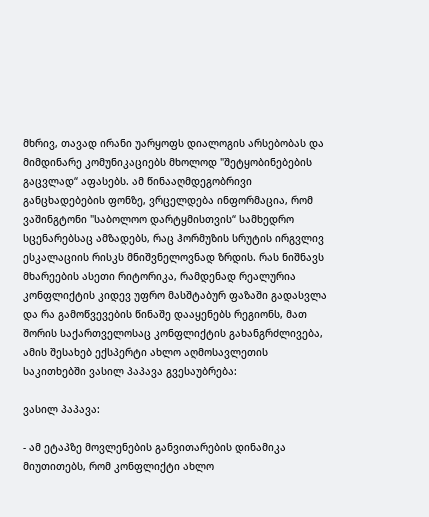მხრივ, თავად ირანი უარყოფს დიალოგის არსებობას და მიმდინარე კომუნიკაციებს მხოლოდ "შეტყობინებების გაცვლად“ აფასებს. ამ წინააღმდეგობრივი განცხადებების ფონზე, ვრცელდება ინფორმაცია, რომ ვაშინგტონი "საბოლოო დარტყმისთვის“ სამხედრო სცენარებსაც ამზადებს, რაც ჰორმუზის სრუტის ირგვლივ ესკალაციის რისკს მნიშვნელოვნად ზრდის. რას ნიშნავს მხარეების ასეთი რიტორიკა, რამდენად რეალურია კონფლიქტის კიდევ უფრო მასშტაბურ ფაზაში გადასვლა და რა გამოწვევების წინაშე დააყენებს რეგიონს, მათ შორის საქართველოსაც კონფლიქტის გახანგრძლივება, ამის შესახებ ექსპერტი ახლო აღმოსავლეთის საკითხებში ვასილ პაპავა გვესაუბრება:

ვასილ პაპავა:

- ამ ეტაპზე მოვლენების განვითარების დინამიკა მიუთითებს, რომ კონფლიქტი ახლო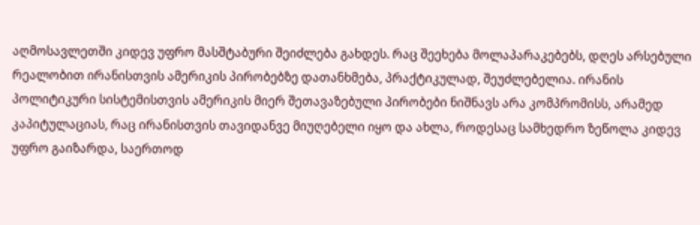აღმოსავლეთში კიდევ უფრო მასშტაბური შეიძლება გახდეს. რაც შეეხება მოლაპარაკებებს, დღეს არსებული რეალობით ირანისთვის ამერიკის პირობებზე დათანხმება, პრაქტიკულად, შეუძლებელია. ირანის პოლიტიკური სისტემისთვის ამერიკის მიერ შეთავაზებული პირობები ნიშნავს არა კომპრომისს, არამედ კაპიტულაციას, რაც ირანისთვის თავიდანვე მიუღებელი იყო და ახლა, როდესაც სამხედრო ზეწოლა კიდევ უფრო გაიზარდა, საერთოდ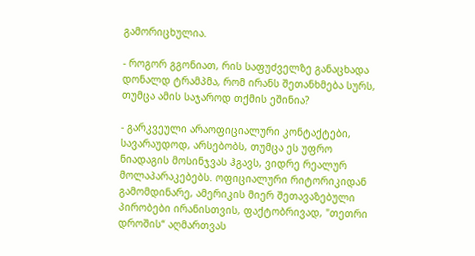გამორიცხულია.

- როგორ გგონიათ, რის საფუძველზე განაცხადა დონალდ ტრამპმა, რომ ირანს შეთანხმება სურს, თუმცა ამის საჯაროდ თქმის ეშინია?

- გარკვეული არაოფიციალური კონტაქტები, სავარაუდოდ, არსებობს, თუმცა ეს უფრო ნიადაგის მოსინჯვას ჰგავს, ვიდრე რეალურ მოლაპარაკებებს. ოფიციალური რიტორიკიდან გამომდინარე, ამერიკის მიერ შეთავაზებული პირობები ირანისთვის, ფაქტობრივად, "თეთრი დროშის“ აღმართვას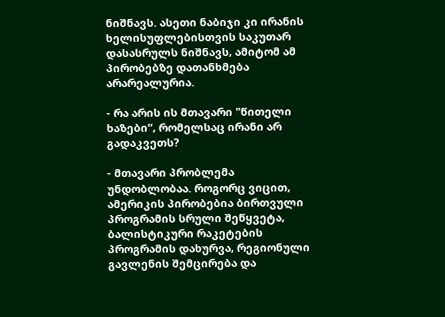ნიშნავს. ასეთი ნაბიჯი კი ირანის ხელისუფლებისთვის საკუთარ დასასრულს ნიშნავს, ამიტომ ამ პირობებზე დათანხმება არარეალურია.

- რა არის ის მთავარი "წითელი ხაზები“, რომელსაც ირანი არ გადაკვეთს?

- მთავარი პრობლემა უნდობლობაა. როგორც ვიცით, ამერიკის პირობებია ბირთვული პროგრამის სრული შეწყვეტა, ბალისტიკური რაკეტების პროგრამის დახურვა, რეგიონული გავლენის შემცირება და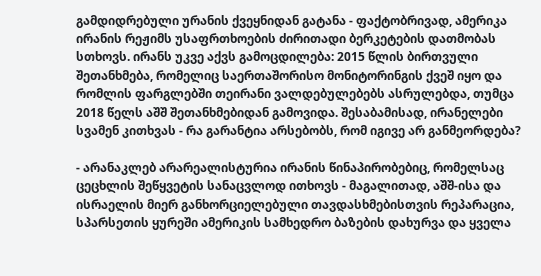გამდიდრებული ურანის ქვეყნიდან გატანა - ფაქტობრივად, ამერიკა ირანის რეჟიმს უსაფრთხოების ძირითადი ბერკეტების დათმობას სთხოვს. ირანს უკვე აქვს გამოცდილება: 2015 წლის ბირთვული შეთანხმება, რომელიც საერთაშორისო მონიტორინგის ქვეშ იყო და რომლის ფარგლებში თეირანი ვალდებულებებს ასრულებდა, თუმცა 2018 წელს აშშ შეთანხმებიდან გამოვიდა. შესაბამისად, ირანელები სვამენ კითხვას - რა გარანტია არსებობს, რომ იგივე არ განმეორდება?

- არანაკლებ არარეალისტურია ირანის წინაპირობებიც, რომელსაც ცეცხლის შეწყვეტის სანაცვლოდ ითხოვს - მაგალითად, აშშ-ისა და ისრაელის მიერ განხორციელებული თავდასხმებისთვის რეპარაცია, სპარსეთის ყურეში ამერიკის სამხედრო ბაზების დახურვა და ყველა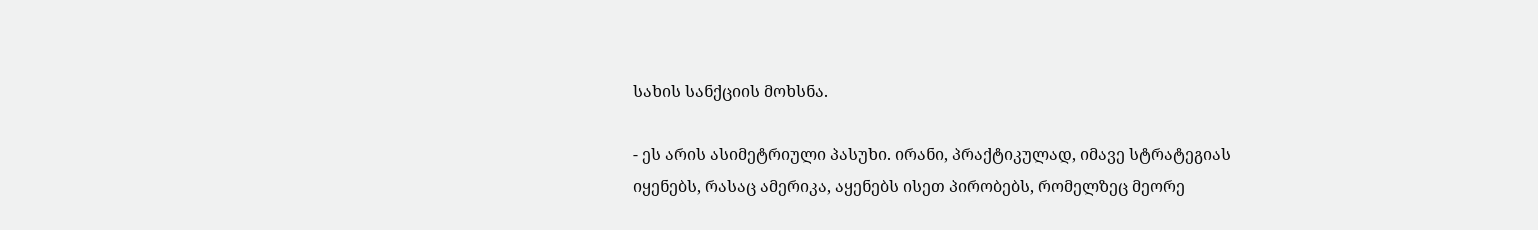სახის სანქციის მოხსნა.

- ეს არის ასიმეტრიული პასუხი. ირანი, პრაქტიკულად, იმავე სტრატეგიას იყენებს, რასაც ამერიკა, აყენებს ისეთ პირობებს, რომელზეც მეორე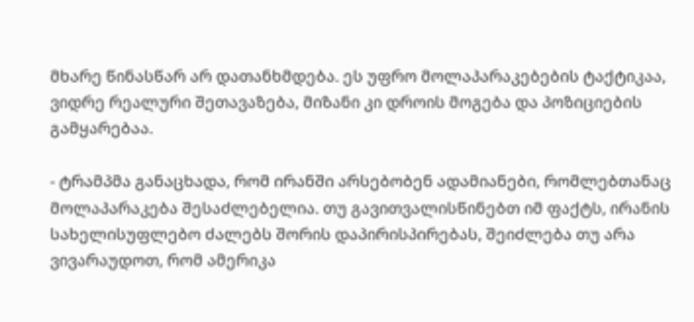მხარე წინასწარ არ დათანხმდება. ეს უფრო მოლაპარაკებების ტაქტიკაა, ვიდრე რეალური შეთავაზება, მიზანი კი დროის მოგება და პოზიციების გამყარებაა.

- ტრამპმა განაცხადა, რომ ირანში არსებობენ ადამიანები, რომლებთანაც მოლაპარაკება შესაძლებელია. თუ გავითვალისწინებთ იმ ფაქტს, ირანის სახელისუფლებო ძალებს შორის დაპირისპირებას, შეიძლება თუ არა ვივარაუდოთ, რომ ამერიკა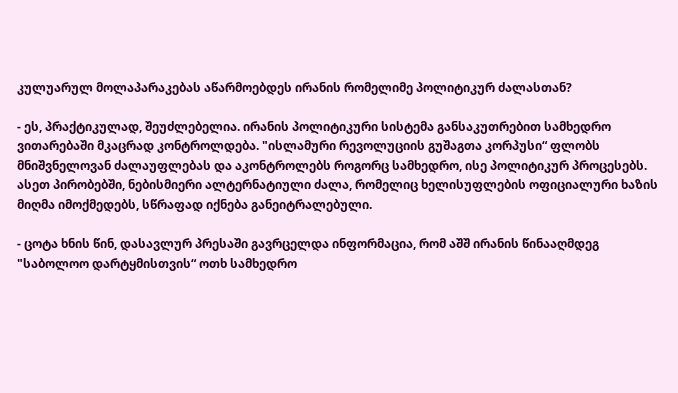კულუარულ მოლაპარაკებას აწარმოებდეს ირანის რომელიმე პოლიტიკურ ძალასთან?

- ეს, პრაქტიკულად, შეუძლებელია. ირანის პოლიტიკური სისტემა განსაკუთრებით სამხედრო ვითარებაში მკაცრად კონტროლდება. "ისლამური რევოლუციის გუშაგთა კორპუსი“ ფლობს მნიშვნელოვან ძალაუფლებას და აკონტროლებს როგორც სამხედრო, ისე პოლიტიკურ პროცესებს. ასეთ პირობებში, ნებისმიერი ალტერნატიული ძალა, რომელიც ხელისუფლების ოფიციალური ხაზის მიღმა იმოქმედებს, სწრაფად იქნება განეიტრალებული.

- ცოტა ხნის წინ, დასავლურ პრესაში გავრცელდა ინფორმაცია, რომ აშშ ირანის წინააღმდეგ "საბოლოო დარტყმისთვის“ ოთხ სამხედრო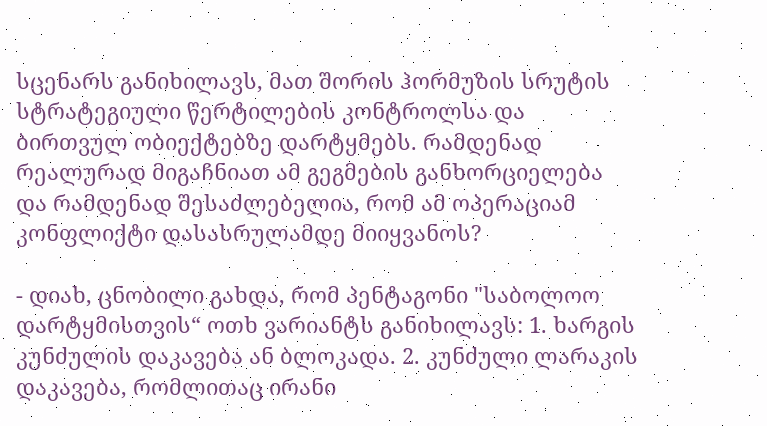სცენარს განიხილავს, მათ შორის ჰორმუზის სრუტის სტრატეგიული წერტილების კონტროლსა და ბირთვულ ობიექტებზე დარტყმებს. რამდენად რეალურად მიგაჩნიათ ამ გეგმების განხორციელება და რამდენად შესაძლებელია, რომ ამ ოპერაციამ კონფლიქტი დასასრულამდე მიიყვანოს?

- დიახ, ცნობილი გახდა, რომ პენტაგონი "საბოლოო დარტყმისთვის“ ოთხ ვარიანტს განიხილავს: 1. ხარგის კუნძულის დაკავება ან ბლოკადა. 2. კუნძული ლარაკის დაკავება, რომლითაც ირანი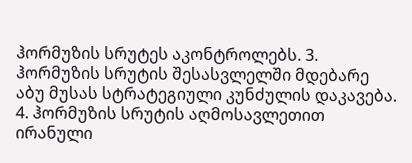ჰორმუზის სრუტეს აკონტროლებს. 3. ჰორმუზის სრუტის შესასვლელში მდებარე აბუ მუსას სტრატეგიული კუნძულის დაკავება. 4. ჰორმუზის სრუტის აღმოსავლეთით ირანული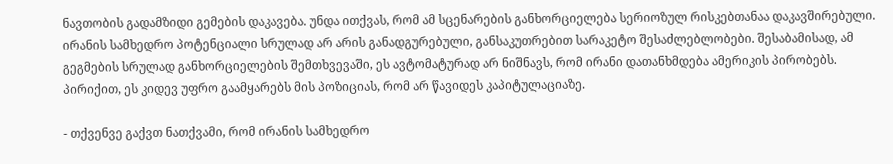ნავთობის გადამზიდი გემების დაკავება. უნდა ითქვას, რომ ამ სცენარების განხორციელება სერიოზულ რისკებთანაა დაკავშირებული. ირანის სამხედრო პოტენციალი სრულად არ არის განადგურებული, განსაკუთრებით სარაკეტო შესაძლებლობები. შესაბამისად, ამ გეგმების სრულად განხორციელების შემთხვევაში, ეს ავტომატურად არ ნიშნავს, რომ ირანი დათანხმდება ამერიკის პირობებს. პირიქით, ეს კიდევ უფრო გაამყარებს მის პოზიციას, რომ არ წავიდეს კაპიტულაციაზე.

- თქვენვე გაქვთ ნათქვამი, რომ ირანის სამხედრო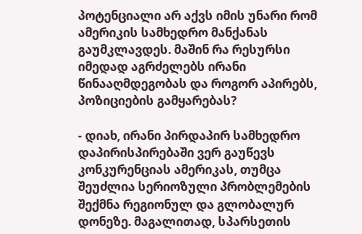პოტენციალი არ აქვს იმის უნარი რომ ამერიკის სამხედრო მანქანას გაუმკლავდეს. მაშინ რა რესურსი იმედად აგრძელებს ირანი წინააღმდეგობას და როგორ აპირებს, პოზიციების გამყარებას?

- დიახ, ირანი პირდაპირ სამხედრო დაპირისპირებაში ვერ გაუწევს კონკურენციას ამერიკას, თუმცა შეუძლია სერიოზული პრობლემების შექმნა რეგიონულ და გლობალურ დონეზე. მაგალითად, სპარსეთის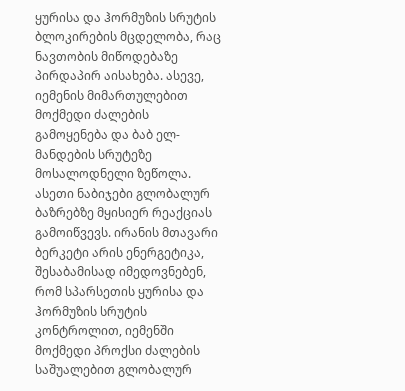ყურისა და ჰორმუზის სრუტის ბლოკირების მცდელობა, რაც ნავთობის მიწოდებაზე პირდაპირ აისახება. ასევე, იემენის მიმართულებით მოქმედი ძალების გამოყენება და ბაბ ელ-მანდების სრუტეზე მოსალოდნელი ზეწოლა. ასეთი ნაბიჯები გლობალურ ბაზრებზე მყისიერ რეაქციას გამოიწვევს. ირანის მთავარი ბერკეტი არის ენერგეტიკა, შესაბამისად იმედოვნებენ, რომ სპარსეთის ყურისა და ჰორმუზის სრუტის კონტროლით, იემენში მოქმედი პროქსი ძალების საშუალებით გლობალურ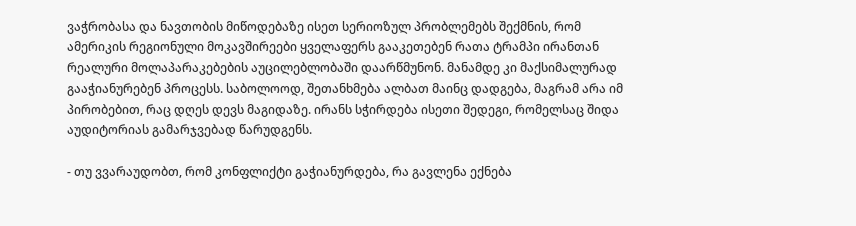ვაჭრობასა და ნავთობის მიწოდებაზე ისეთ სერიოზულ პრობლემებს შექმნის, რომ ამერიკის რეგიონული მოკავშირეები ყველაფერს გააკეთებენ რათა ტრამპი ირანთან რეალური მოლაპარაკებების აუცილებლობაში დაარწმუნონ. მანამდე კი მაქსიმალურად გააჭიანურებენ პროცესს. საბოლოოდ, შეთანხმება ალბათ მაინც დადგება, მაგრამ არა იმ პირობებით, რაც დღეს დევს მაგიდაზე. ირანს სჭირდება ისეთი შედეგი, რომელსაც შიდა აუდიტორიას გამარჯვებად წარუდგენს.

- თუ ვვარაუდობთ, რომ კონფლიქტი გაჭიანურდება, რა გავლენა ექნება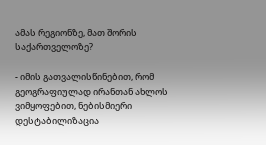ამას რეგიონზე, მათ შორის საქართველოზე?

- იმის გათვალისწინებით, რომ გეოგრაფიულად ირანთან ახლოს ვიმყოფებით, ნებისმიერი დესტაბილიზაცია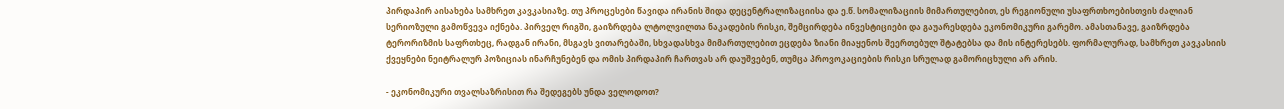პირდაპირ აისახება სამხრეთ კავკასიაზე. თუ პროცესები წავიდა ირანის შიდა დეცენტრალიზაციისა და ე.წ. სომალიზაციის მიმართულებით, ეს რეგიონული უსაფრთხოებისთვის ძალიან სერიოზული გამოწვევა იქნება. პირველ რიგში, გაიზრდება ლტოლვილთა ნაკადების რისკი, შემცირდება ინვესტიციები და გაუარესდება ეკონომიკური გარემო. ამასთანავე, გაიზრდება ტერორიზმის საფრთხეც, რადგან ირანი, მსგავს ვითარებაში, სხვადასხვა მიმართულებით ეცდება ზიანი მიაყენოს შეერთებულ შტატებსა და მის ინტერესებს. ფორმალურად, სამხრეთ კავკასიის ქვეყნები ნეიტრალურ პოზიციას ინარჩუნებენ და ომის პირდაპირ ჩართვას არ დაუშვებენ, თუმცა პროვოკაციების რისკი სრულად გამორიცხული არ არის.

- ეკონომიკური თვალსაზრისით რა შედეგებს უნდა ველოდოთ?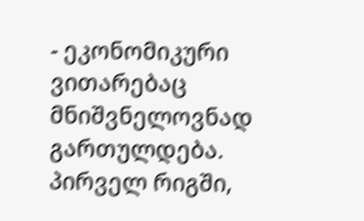- ეკონომიკური ვითარებაც მნიშვნელოვნად გართულდება. პირველ რიგში,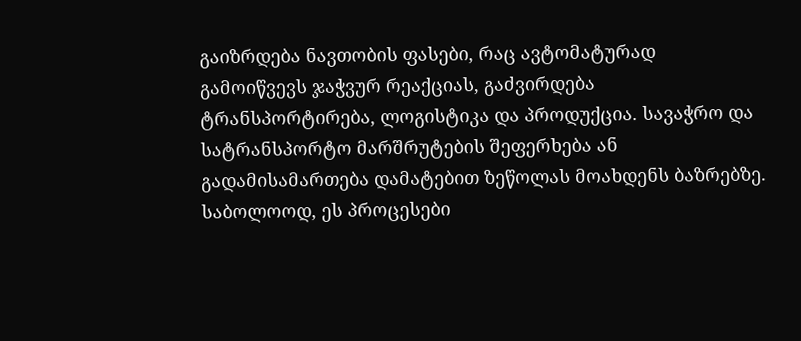გაიზრდება ნავთობის ფასები, რაც ავტომატურად გამოიწვევს ჯაჭვურ რეაქციას, გაძვირდება ტრანსპორტირება, ლოგისტიკა და პროდუქცია. სავაჭრო და სატრანსპორტო მარშრუტების შეფერხება ან გადამისამართება დამატებით ზეწოლას მოახდენს ბაზრებზე. საბოლოოდ, ეს პროცესები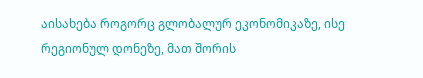აისახება როგორც გლობალურ ეკონომიკაზე, ისე რეგიონულ დონეზე, მათ შორის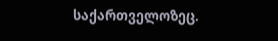საქართველოზეც.